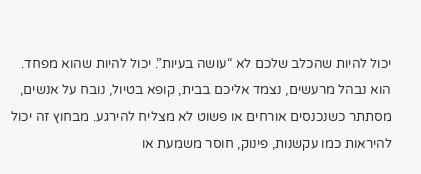יכול להיות שהכלב שלכם לא “עושה בעיות”. יכול להיות שהוא מפחד.
הוא נבהל מרעשים, נצמד אליכם בבית, קופא בטיול, נובח על אנשים, מסתתר כשנכנסים אורחים או פשוט לא מצליח להירגע. מבחוץ זה יכול להיראות כמו עקשנות, פינוק, חוסר משמעת או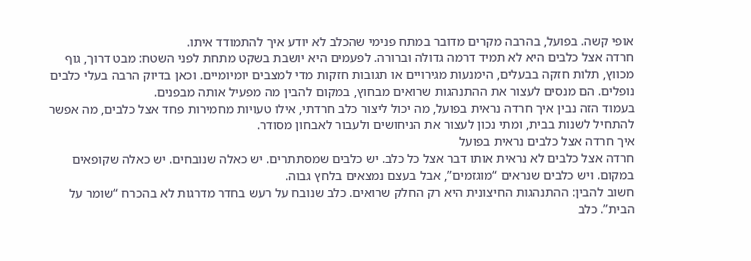אופי קשה. בפועל, בהרבה מקרים מדובר במתח פנימי שהכלב לא יודע איך להתמודד איתו.
חרדה אצל כלבים היא לא תמיד דרמה גדולה וברורה. לפעמים היא יושבת בשקט מתחת לפני השטח: מבט דרוך, גוף מכווץ, תלות חזקה בבעלים, הימנעות מגירויים או תגובות חזקות מדי למצבים יומיומיים. וכאן בדיוק הרבה בעלי כלבים נופלים. הם מנסים לעצור את ההתנהגות שרואים מבחוץ, במקום להבין מה מפעיל אותה מבפנים.
בעמוד הזה נבין איך חרדה נראית בפועל, מה יכול ליצור כלב חרדתי, אילו טעויות מחמירות פחד אצל כלבים, מה אפשר להתחיל לשנות בבית, ומתי נכון לעצור את הניחושים ולעבור לאבחון מסודר.
איך חרדה אצל כלבים נראית בפועל
חרדה אצל כלבים לא נראית אותו דבר אצל כל כלב. יש כלבים שמסתתרים. יש כאלה שנובחים. יש כאלה שקופאים במקום. ויש כלבים שנראים “מוגזמים”, אבל בעצם נמצאים בלחץ גבוה.
חשוב להבין: ההתנהגות החיצונית היא רק החלק שרואים. כלב שנובח על רעש בחדר מדרגות לא בהכרח “שומר על הבית”. כלב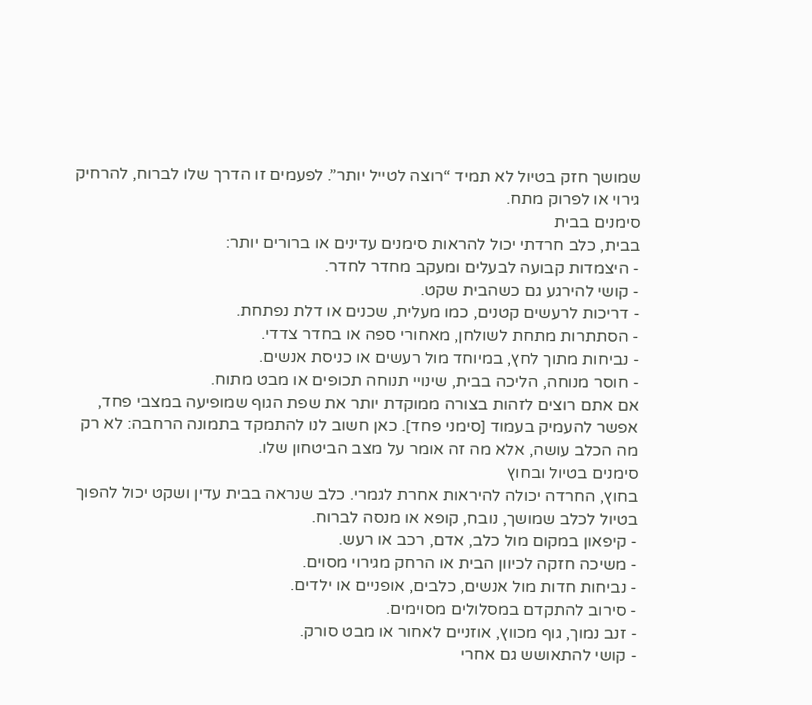שמושך חזק בטיול לא תמיד “רוצה לטייל יותר”. לפעמים זו הדרך שלו לברוח, להרחיק גירוי או לפרוק מתח.
סימנים בבית
בבית, כלב חרדתי יכול להראות סימנים עדינים או ברורים יותר:
- היצמדות קבועה לבעלים ומעקב מחדר לחדר.
- קושי להירגע גם כשהבית שקט.
- דריכות לרעשים קטנים, כמו מעלית, שכנים או דלת נפתחת.
- הסתתרות מתחת לשולחן, מאחורי ספה או בחדר צדדי.
- נביחות מתוך לחץ, במיוחד מול רעשים או כניסת אנשים.
- חוסר מנוחה, הליכה בבית, שינויי תנוחה תכופים או מבט מתוח.
אם אתם רוצים לזהות בצורה ממוקדת יותר את שפת הגוף שמופיעה במצבי פחד, אפשר להעמיק בעמוד [סימני פחד]. כאן חשוב לנו להתמקד בתמונה הרחבה: לא רק מה הכלב עושה, אלא מה זה אומר על מצב הביטחון שלו.
סימנים בטיול ובחוץ
בחוץ, החרדה יכולה להיראות אחרת לגמרי. כלב שנראה בבית עדין ושקט יכול להפוך בטיול לכלב שמושך, נובח, קופא או מנסה לברוח.
- קיפאון במקום מול כלב, אדם, רכב או רעש.
- משיכה חזקה לכיוון הבית או הרחק מגירוי מסוים.
- נביחות חדות מול אנשים, כלבים, אופניים או ילדים.
- סירוב להתקדם במסלולים מסוימים.
- זנב נמוך, גוף מכווץ, אוזניים לאחור או מבט סורק.
- קושי להתאושש גם אחרי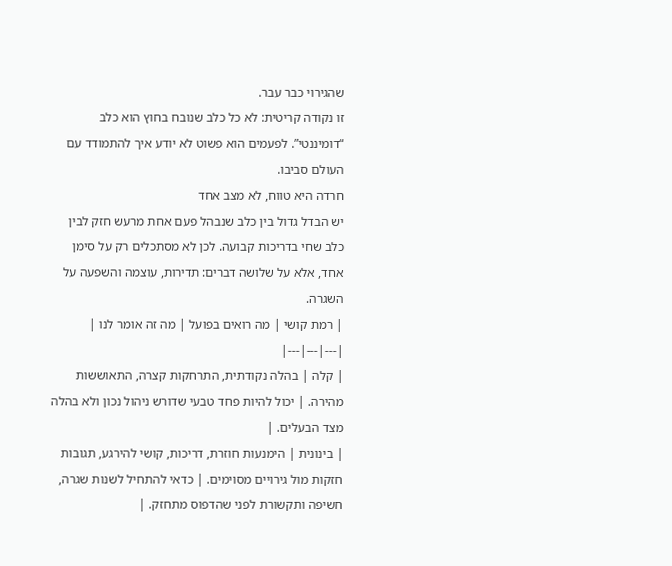שהגירוי כבר עבר.
זו נקודה קריטית: לא כל כלב שנובח בחוץ הוא כלב “דומיננטי”. לפעמים הוא פשוט לא יודע איך להתמודד עם העולם סביבו.
חרדה היא טווח, לא מצב אחד
יש הבדל גדול בין כלב שנבהל פעם אחת מרעש חזק לבין כלב שחי בדריכות קבועה. לכן לא מסתכלים רק על סימן אחד, אלא על שלושה דברים: תדירות, עוצמה והשפעה על השגרה.
| רמת קושי | מה רואים בפועל | מה זה אומר לנו |
|---|---|---|
| קלה | בהלה נקודתית, התרחקות קצרה, התאוששות מהירה. | יכול להיות פחד טבעי שדורש ניהול נכון ולא בהלה מצד הבעלים. |
| בינונית | הימנעות חוזרת, דריכות, קושי להירגע, תגובות חזקות מול גירויים מסוימים. | כדאי להתחיל לשנות שגרה, חשיפה ותקשורת לפני שהדפוס מתחזק. |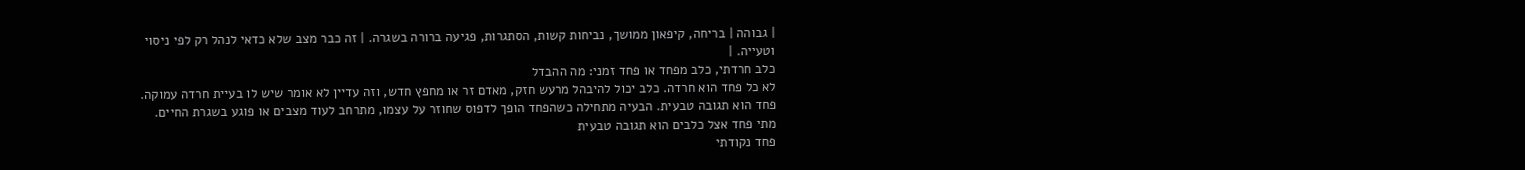| גבוהה | בריחה, קיפאון ממושך, נביחות קשות, הסתגרות, פגיעה ברורה בשגרה. | זה כבר מצב שלא כדאי לנהל רק לפי ניסוי וטעייה. |
כלב חרדתי, כלב מפחד או פחד זמני: מה ההבדל
לא כל פחד הוא חרדה. כלב יכול להיבהל מרעש חזק, מאדם זר או מחפץ חדש, וזה עדיין לא אומר שיש לו בעיית חרדה עמוקה. פחד הוא תגובה טבעית. הבעיה מתחילה כשהפחד הופך לדפוס שחוזר על עצמו, מתרחב לעוד מצבים או פוגע בשגרת החיים.
מתי פחד אצל כלבים הוא תגובה טבעית
פחד נקודתי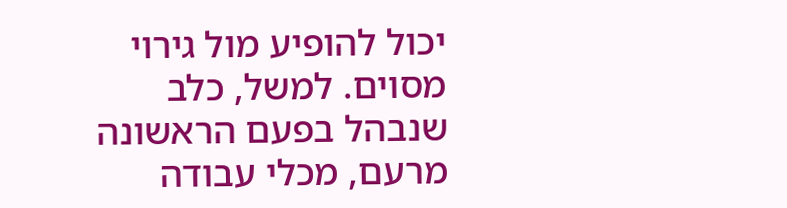יכול להופיע מול גירוי מסוים. למשל, כלב שנבהל בפעם הראשונה מרעם, מכלי עבודה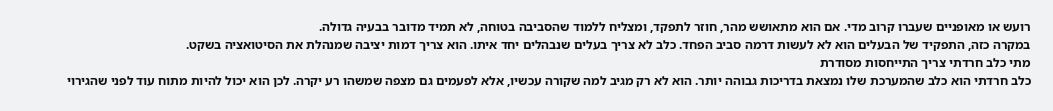רועש או מאופניים שעברו קרוב מדי. אם הוא מתאושש מהר, חוזר לתפקד, ומצליח ללמוד שהסביבה בטוחה, לא תמיד מדובר בבעיה גדולה.
במקרה כזה, התפקיד של הבעלים הוא לא לעשות דרמה סביב הפחד. כלב לא צריך בעלים שנבהלים יחד איתו. הוא צריך דמות יציבה שמנהלת את הסיטואציה בשקט.
מתי כלב חרדתי צריך התייחסות מסודרת
כלב חרדתי הוא כלב שהמערכת שלו נמצאת בדריכות גבוהה יותר. הוא לא רק מגיב למה שקורה עכשיו, אלא לפעמים גם מצפה שמשהו רע יקרה. לכן הוא יכול להיות מתוח עוד לפני שהגירוי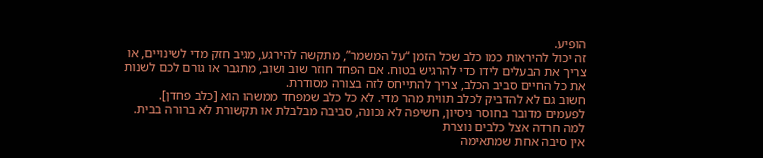הופיע.
זה יכול להיראות כמו כלב שכל הזמן “על המשמר”, מתקשה להירגע, מגיב חזק מדי לשינויים, או צריך את הבעלים לידו כדי להרגיש בטוח. אם הפחד חוזר שוב ושוב, מתגבר או גורם לכם לשנות את כל החיים סביב הכלב, צריך להתייחס לזה בצורה מסודרת.
חשוב גם לא להדביק לכלב תווית מהר מדי. לא כל כלב שמפחד ממשהו הוא [כלב פחדן]. לפעמים מדובר בחוסר ניסיון, חשיפה לא נכונה, סביבה מבלבלת או תקשורת לא ברורה בבית.
למה חרדה אצל כלבים נוצרת
אין סיבה אחת שמתאימה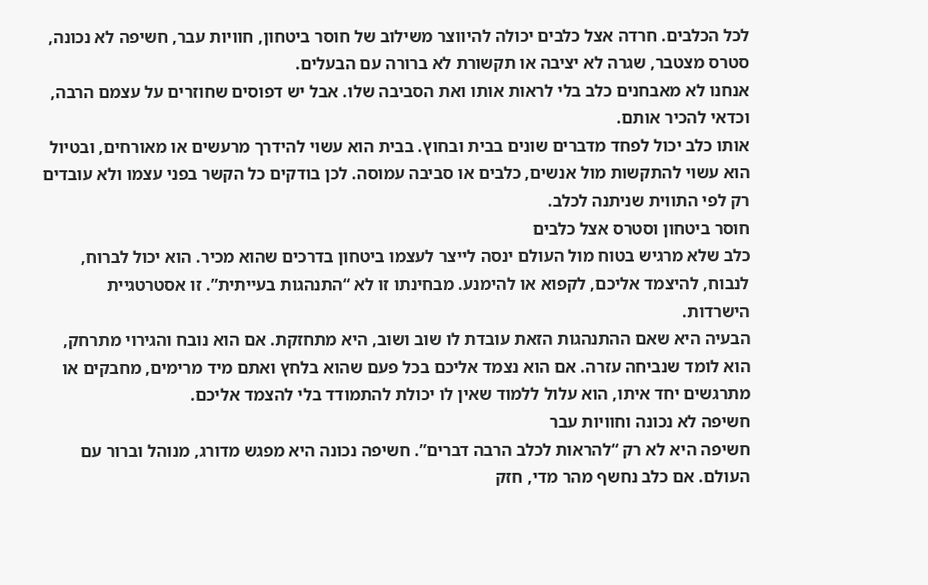לכל הכלבים. חרדה אצל כלבים יכולה להיווצר משילוב של חוסר ביטחון, חוויות עבר, חשיפה לא נכונה, סטרס מצטבר, שגרה לא יציבה או תקשורת לא ברורה עם הבעלים.
אנחנו לא מאבחנים כלב בלי לראות אותו ואת הסביבה שלו. אבל יש דפוסים שחוזרים על עצמם הרבה, וכדאי להכיר אותם.
אותו כלב יכול לפחד מדברים שונים בבית ובחוץ. בבית הוא עשוי להידרך מרעשים או מאורחים, ובטיול הוא עשוי להתקשות מול אנשים, כלבים או סביבה עמוסה. לכן בודקים כל הקשר בפני עצמו ולא עובדים רק לפי התווית שניתנה לכלב.
חוסר ביטחון וסטרס אצל כלבים
כלב שלא מרגיש בטוח מול העולם ינסה לייצר לעצמו ביטחון בדרכים שהוא מכיר. הוא יכול לברוח, לנבוח, להיצמד אליכם, לקפוא או להימנע. מבחינתו זו לא “התנהגות בעייתית”. זו אסטרטגיית הישרדות.
הבעיה היא שאם ההתנהגות הזאת עובדת לו שוב ושוב, היא מתחזקת. אם הוא נובח והגירוי מתרחק, הוא לומד שנביחה עזרה. אם הוא נצמד אליכם בכל פעם שהוא בלחץ ואתם מיד מרימים, מחבקים או מתרגשים יחד איתו, הוא עלול ללמוד שאין לו יכולת להתמודד בלי להצמד אליכם.
חשיפה לא נכונה וחוויות עבר
חשיפה היא לא רק “להראות לכלב הרבה דברים”. חשיפה נכונה היא מפגש מדורג, מנוהל וברור עם העולם. אם כלב נחשף מהר מדי, חזק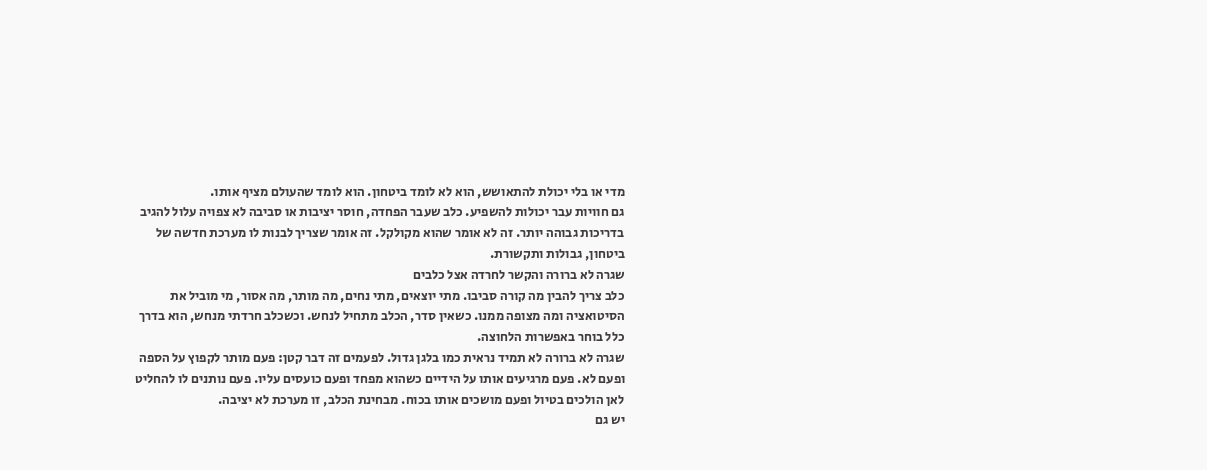מדי או בלי יכולת להתאושש, הוא לא לומד ביטחון. הוא לומד שהעולם מציף אותו.
גם חוויות עבר יכולות להשפיע. כלב שעבר הפחדה, חוסר יציבות או סביבה לא צפויה עלול להגיב בדריכות גבוהה יותר. זה לא אומר שהוא מקולקל. זה אומר שצריך לבנות לו מערכת חדשה של ביטחון, גבולות ותקשורת.
שגרה לא ברורה והקשר לחרדה אצל כלבים
כלב צריך להבין מה קורה סביבו. מתי יוצאים, מתי נחים, מה מותר, מה אסור, מי מוביל את הסיטואציה ומה מצופה ממנו. כשאין סדר, הכלב מתחיל לנחש. וכשכלב חרדתי מנחש, הוא בדרך כלל בוחר באפשרות הלחוצה.
שגרה לא ברורה לא תמיד נראית כמו בלגן גדול. לפעמים זה דבר קטן: פעם מותר לקפוץ על הספה ופעם לא. פעם מרגיעים אותו על הידיים כשהוא מפחד ופעם כועסים עליו. פעם נותנים לו להחליט לאן הולכים בטיול ופעם מושכים אותו בכוח. מבחינת הכלב, זו מערכת לא יציבה.
יש גם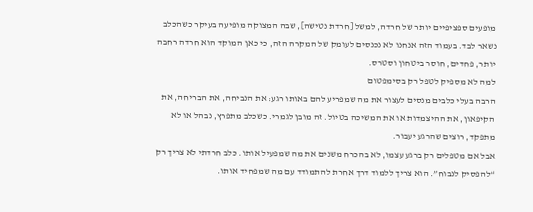מופעים ספציפיים יותר של חרדה, למשל [חרדת נטישה], שבה המצוקה מופיעה בעיקר כשהכלב נשאר לבד. בעמוד הזה אנחנו לא נכנסים לעומק של המקרה הזה, כי כאן המוקד הוא חרדה רחבה יותר, פחדים, חוסר ביטחון וסטרס.
למה לא מספיק לטפל רק בסימפטום
הרבה בעלי כלבים מנסים לעצור את מה שמפריע להם באותו רגע: את הנביחה, את הבריחה, את הקיפאון, את ההיצמדות או את המשיכה בטיול. זה מובן לגמרי. כשכלב מתפרץ, נבהל או לא מתפקד, רוצים שהרגע יעבור.
אבל אם מטפלים רק ברגע עצמו, לא בהכרח משנים את מה שמפעיל אותו. כלב חרדתי לא צריך רק “להפסיק לנבוח”. הוא צריך ללמוד דרך אחרת להתמודד עם מה שמפחיד אותו.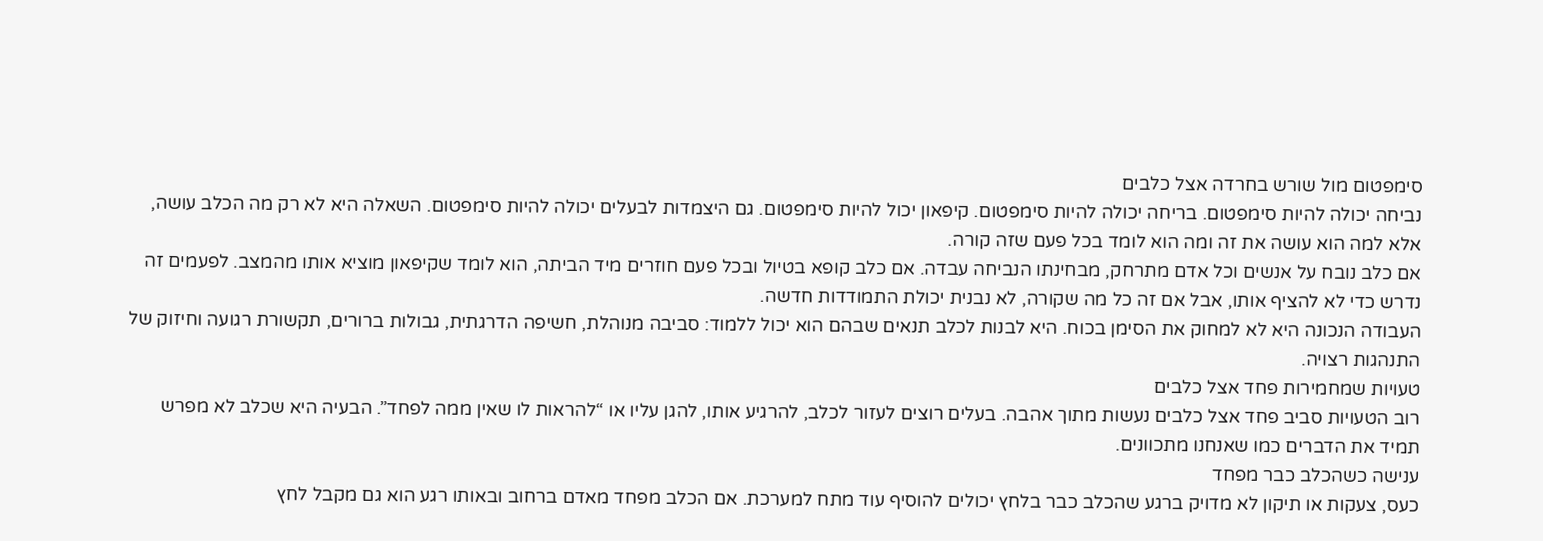סימפטום מול שורש בחרדה אצל כלבים
נביחה יכולה להיות סימפטום. בריחה יכולה להיות סימפטום. קיפאון יכול להיות סימפטום. גם היצמדות לבעלים יכולה להיות סימפטום. השאלה היא לא רק מה הכלב עושה, אלא למה הוא עושה את זה ומה הוא לומד בכל פעם שזה קורה.
אם כלב נובח על אנשים וכל אדם מתרחק, מבחינתו הנביחה עבדה. אם כלב קופא בטיול ובכל פעם חוזרים מיד הביתה, הוא לומד שקיפאון מוציא אותו מהמצב. לפעמים זה נדרש כדי לא להציף אותו, אבל אם זה כל מה שקורה, לא נבנית יכולת התמודדות חדשה.
העבודה הנכונה היא לא למחוק את הסימן בכוח. היא לבנות לכלב תנאים שבהם הוא יכול ללמוד: סביבה מנוהלת, חשיפה הדרגתית, גבולות ברורים, תקשורת רגועה וחיזוק של התנהגות רצויה.
טעויות שמחמירות פחד אצל כלבים
רוב הטעויות סביב פחד אצל כלבים נעשות מתוך אהבה. בעלים רוצים לעזור לכלב, להרגיע אותו, להגן עליו או “להראות לו שאין ממה לפחד”. הבעיה היא שכלב לא מפרש תמיד את הדברים כמו שאנחנו מתכוונים.
ענישה כשהכלב כבר מפחד
כעס, צעקות או תיקון לא מדויק ברגע שהכלב כבר בלחץ יכולים להוסיף עוד מתח למערכת. אם הכלב מפחד מאדם ברחוב ובאותו רגע הוא גם מקבל לחץ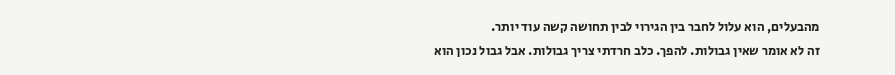מהבעלים, הוא עלול לחבר בין הגירוי לבין תחושה קשה עוד יותר.
זה לא אומר שאין גבולות. להפך. כלב חרדתי צריך גבולות. אבל גבול נכון הוא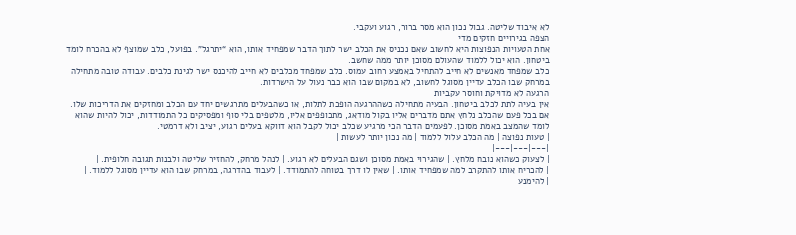לא איבוד שליטה. גבול נכון הוא מסר ברור, רגוע ועקבי.
הצפה בגירויים חזקים מדי
אחת הטעויות הנפוצות היא לחשוב שאם נכניס את הכלב ישר לתוך הדבר שמפחיד אותו, הוא “יתרגל”. בפועל, כלב שמוצף לא בהכרח לומד ביטחון. הוא יכול ללמוד שהעולם מסוכן יותר ממה שחשב.
כלב שמפחד מאנשים לא חייב להתחיל באמצע רחוב עמוס. כלב שמפחד מכלבים לא חייב להיכנס ישר לגינת כלבים. עבודה טובה מתחילה במרחק שבו הכלב עדיין מסוגל לחשוב, לא במקום שבו הוא כבר נעול על הישרדות.
הרגעה לא מדויקת וחוסר עקביות
אין בעיה לתת לכלב ביטחון. הבעיה מתחילה כשההרגעה הופכת לתלות, או כשהבעלים מתרגשים יחד עם הכלב ומחזקים את הדריכות שלו.
אם בכל פעם שהכלב נלחץ אתם מדברים אליו בקול מודאג, מתכופפים אליו, מלטפים בלי סוף ומפסיקים כל התמודדות, יכול להיות שהוא לומד שהמצב באמת מסוכן. לפעמים הדבר הכי מרגיע שכלב יכול לקבל הוא דווקא בעלים רגוע, יציב ולא דרמטי.
| טעות נפוצה | מה הכלב עלול ללמוד | מה נכון יותר לעשות |
|---|---|---|
| לצעוק כשהוא נובח מלחץ. | שהגירוי באמת מסוכן ושגם הבעלים לא רגוע. | לנהל מרחק, להחזיר שליטה ולבנות תגובה חלופית. |
| להכריח אותו להתקרב למה שמפחיד אותו. | שאין לו דרך בטוחה להתמודד. | לעבוד בהדרגה, במרחק שבו הוא עדיין מסוגל ללמוד. |
| להימנע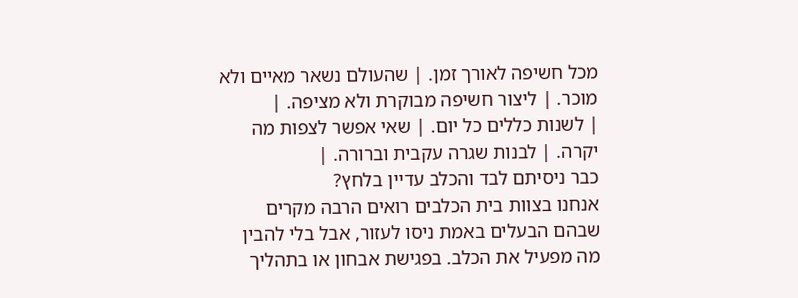מכל חשיפה לאורך זמן. | שהעולם נשאר מאיים ולא מוכר. | ליצור חשיפה מבוקרת ולא מציפה. |
| לשנות כללים כל יום. | שאי אפשר לצפות מה יקרה. | לבנות שגרה עקבית וברורה. |
כבר ניסיתם לבד והכלב עדיין בלחץ?
אנחנו בצוות בית הכלבים רואים הרבה מקרים שבהם הבעלים באמת ניסו לעזור, אבל בלי להבין מה מפעיל את הכלב. בפגישת אבחון או בתהליך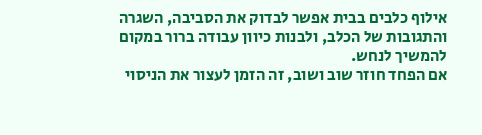אילוף כלבים בבית אפשר לבדוק את הסביבה, השגרה והתגובות של הכלב, ולבנות כיוון עבודה ברור במקום להמשיך לנחש.
אם הפחד חוזר שוב ושוב, זה הזמן לעצור את הניסוי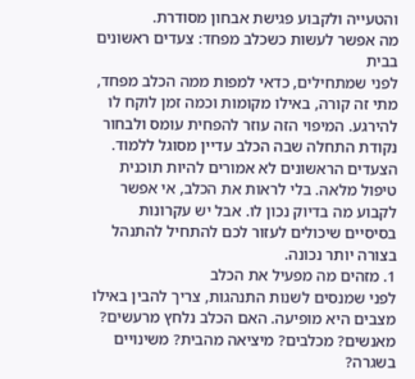והטעייה ולקבוע פגישת אבחון מסודרת.
מה אפשר לעשות כשכלב מפחד: צעדים ראשונים בבית
לפני שמתחילים, כדאי למפות ממה הכלב מפחד, מתי זה קורה, באילו מקומות וכמה זמן לוקח לו להירגע. המיפוי הזה עוזר להפחית עומס ולבחור נקודת התחלה שבה הכלב עדיין מסוגל ללמוד.
הצעדים הראשונים לא אמורים להיות תוכנית טיפול מלאה. בלי לראות את הכלב, אי אפשר לקבוע מה בדיוק נכון לו. אבל יש עקרונות בסיסיים שיכולים לעזור לכם להתחיל להתנהל בצורה יותר נכונה.
1. מזהים מה מפעיל את הכלב
לפני שמנסים לשנות התנהגות, צריך להבין באילו מצבים היא מופיעה. האם הכלב נלחץ מרעשים? מאנשים? מכלבים? מיציאה מהבית? משינויים בשגרה?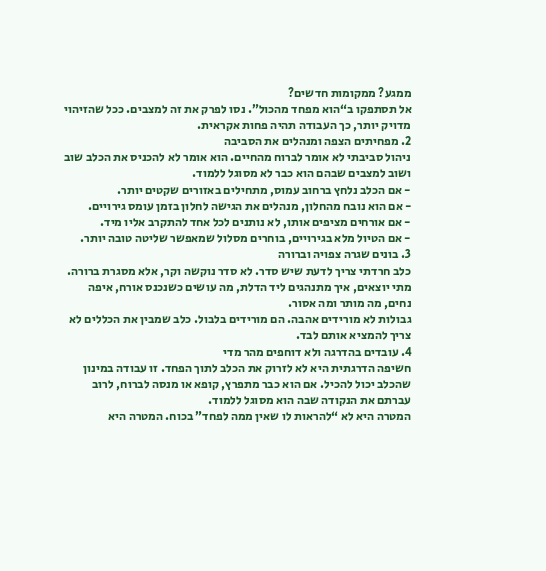ממגע? ממקומות חדשים?
אל תסתפקו ב“הוא מפחד מהכול”. נסו לפרק את זה למצבים. ככל שהזיהוי מדויק יותר, כך העבודה תהיה פחות אקראית.
2. מפחיתים הצפה ומנהלים את הסביבה
ניהול סביבתי לא אומר לברוח מהחיים. הוא אומר לא להכניס את הכלב שוב ושוב למצבים שבהם הוא כבר לא מסוגל ללמוד.
- אם הכלב נלחץ ברחוב עמוס, מתחילים באזורים שקטים יותר.
- אם הוא נובח מהחלון, מנהלים את הגישה לחלון בזמן עומס גירויים.
- אם אורחים מציפים אותו, לא נותנים לכל אחד להתקרב אליו מיד.
- אם הטיול מלא בגירויים, בוחרים מסלול שמאפשר שליטה טובה יותר.
3. בונים שגרה צפויה וברורה
כלב חרדתי צריך לדעת שיש סדר. לא סדר נוקשה וקר, אלא מסגרת ברורה. מתי יוצאים, איך מתנהגים ליד הדלת, מה עושים כשנכנס אורח, איפה נחים, מה מותר ומה אסור.
גבולות לא מורידים אהבה. הם מורידים בלבול. כלב שמבין את הכללים לא צריך להמציא אותם לבד.
4. עובדים בהדרגה ולא דוחפים מהר מדי
חשיפה הדרגתית היא לא לזרוק את הכלב לתוך הפחד. זו עבודה במינון שהכלב יכול להכיל. אם הוא כבר מתפרץ, קופא או מנסה לברוח, לרוב עברתם את הנקודה שבה הוא מסוגל ללמוד.
המטרה היא לא “להראות לו שאין ממה לפחד” בכוח. המטרה היא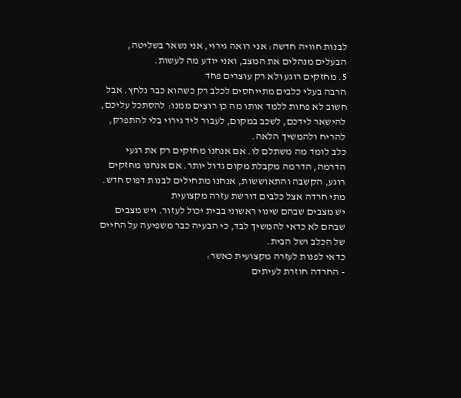לבנות חוויה חדשה: אני רואה גירוי, אני נשאר בשליטה, הבעלים מנהלים את המצב, ואני יודע מה לעשות.
5. מחזקים רוגע ולא רק עוצרים פחד
הרבה בעלי כלבים מתייחסים לכלב רק כשהוא כבר נלחץ. אבל חשוב לא פחות ללמד אותו מה כן רוצים ממנו: להסתכל עליכם, להישאר לידכם, לשכב במקום, לעבור ליד גירוי בלי להתפרק, להריח ולהמשיך הלאה.
כלב לומד מה משתלם לו. אם אנחנו מחזקים רק את רגעי הדרמה, הדרמה מקבלת מקום גדול יותר. אם אנחנו מחזקים רוגע, הקשבה והתאוששות, אנחנו מתחילים לבנות דפוס חדש.
מתי חרדה אצל כלבים דורשת עזרה מקצועית
יש מצבים שבהם שינוי ראשוני בבית יכול לעזור. ויש מצבים שבהם לא כדאי להמשיך לבד, כי הבעיה כבר משפיעה על החיים של הכלב ושל הבית.
כדאי לפנות לעזרה מקצועית כאשר:
- החרדה חוזרת לעיתים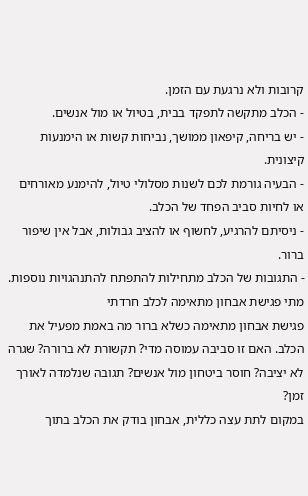קרובות ולא נרגעת עם הזמן.
- הכלב מתקשה לתפקד בבית, בטיול או מול אנשים.
- יש בריחה, קיפאון ממושך, נביחות קשות או הימנעות קיצונית.
- הבעיה גורמת לכם לשנות מסלולי טיול, להימנע מאורחים או לחיות סביב הפחד של הכלב.
- ניסיתם להרגיע, לחשוף או להציב גבולות, אבל אין שיפור ברור.
- התגובות של הכלב מתחילות להתפתח להתנהגויות נוספות.
מתי פגישת אבחון מתאימה לכלב חרדתי
פגישת אבחון מתאימה כשלא ברור מה באמת מפעיל את הכלב. האם זו סביבה עמוסה מדי? תקשורת לא ברורה? שגרה לא יציבה? חוסר ביטחון מול אנשים? תגובה שנלמדה לאורך זמן?
במקום לתת עצה כללית, אבחון בודק את הכלב בתוך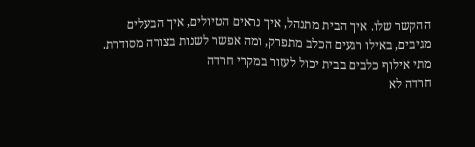ההקשר שלו. איך הבית מתנהל, איך נראים הטיולים, איך הבעלים מגיבים, באילו רגעים הכלב מתפרק, ומה אפשר לשנות בצורה מסודרת.
מתי אילוף כלבים בבית יכול לעזור במקרי חרדה
חרדה לא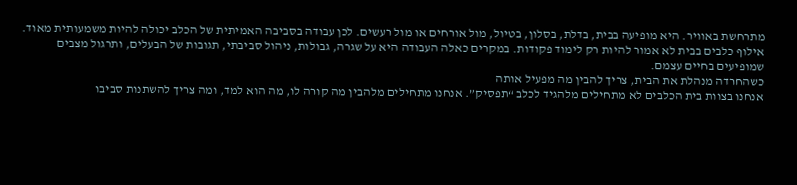מתרחשת באוויר. היא מופיעה בבית, בדלת, בסלון, בטיול, מול אורחים או מול רעשים. לכן עבודה בסביבה האמיתית של הכלב יכולה להיות משמעותית מאוד.
אילוף כלבים בבית לא אמור להיות רק לימוד פקודות. במקרים כאלה העבודה היא על שגרה, גבולות, ניהול סביבתי, תגובות של הבעלים, ותרגול מצבים שמופיעים בחיים עצמם.
כשהחרדה מנהלת את הבית, צריך להבין מה מפעיל אותה
אנחנו בצוות בית הכלבים לא מתחילים מלהגיד לכלב “תפסיק”. אנחנו מתחילים מלהבין מה קורה לו, מה הוא למד, ומה צריך להשתנות סביבו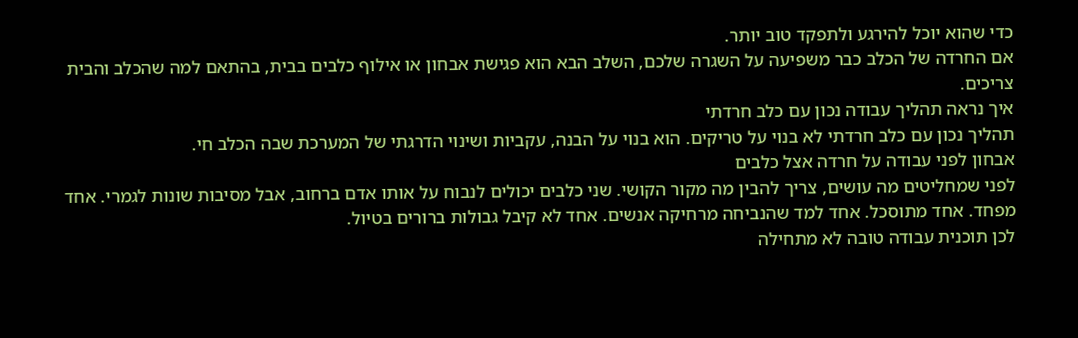כדי שהוא יוכל להירגע ולתפקד טוב יותר.
אם החרדה של הכלב כבר משפיעה על השגרה שלכם, השלב הבא הוא פגישת אבחון או אילוף כלבים בבית, בהתאם למה שהכלב והבית צריכים.
איך נראה תהליך עבודה נכון עם כלב חרדתי
תהליך נכון עם כלב חרדתי לא בנוי על טריקים. הוא בנוי על הבנה, עקביות ושינוי הדרגתי של המערכת שבה הכלב חי.
אבחון לפני עבודה על חרדה אצל כלבים
לפני שמחליטים מה עושים, צריך להבין מה מקור הקושי. שני כלבים יכולים לנבוח על אותו אדם ברחוב, אבל מסיבות שונות לגמרי. אחד מפחד. אחד מתוסכל. אחד למד שהנביחה מרחיקה אנשים. אחד לא קיבל גבולות ברורים בטיול.
לכן תוכנית עבודה טובה לא מתחילה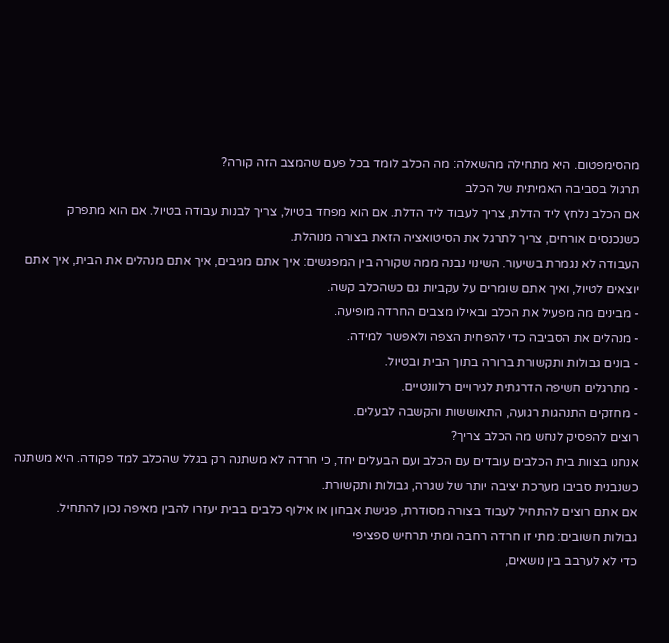מהסימפטום. היא מתחילה מהשאלה: מה הכלב לומד בכל פעם שהמצב הזה קורה?
תרגול בסביבה האמיתית של הכלב
אם הכלב נלחץ ליד הדלת, צריך לעבוד ליד הדלת. אם הוא מפחד בטיול, צריך לבנות עבודה בטיול. אם הוא מתפרק כשנכנסים אורחים, צריך לתרגל את הסיטואציה הזאת בצורה מנוהלת.
העבודה לא נגמרת בשיעור. השינוי נבנה ממה שקורה בין המפגשים: איך אתם מגיבים, איך אתם מנהלים את הבית, איך אתם יוצאים לטיול, ואיך אתם שומרים על עקביות גם כשהכלב קשה.
- מבינים מה מפעיל את הכלב ובאילו מצבים החרדה מופיעה.
- מנהלים את הסביבה כדי להפחית הצפה ולאפשר למידה.
- בונים גבולות ותקשורת ברורה בתוך הבית ובטיול.
- מתרגלים חשיפה הדרגתית לגירויים רלוונטיים.
- מחזקים התנהגות רגועה, התאוששות והקשבה לבעלים.
רוצים להפסיק לנחש מה הכלב צריך?
אנחנו בצוות בית הכלבים עובדים עם הכלב ועם הבעלים יחד, כי חרדה לא משתנה רק בגלל שהכלב למד פקודה. היא משתנה כשנבנית סביבו מערכת יציבה יותר של שגרה, גבולות ותקשורת.
אם אתם רוצים להתחיל לעבוד בצורה מסודרת, פגישת אבחון או אילוף כלבים בבית יעזרו להבין מאיפה נכון להתחיל.
גבולות חשובים: מתי זו חרדה רחבה ומתי תרחיש ספציפי
כדי לא לערבב בין נושאים,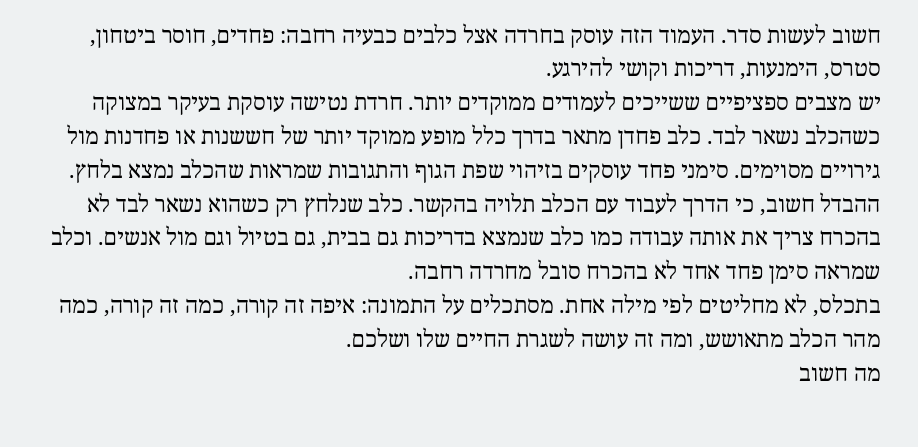חשוב לעשות סדר. העמוד הזה עוסק בחרדה אצל כלבים כבעיה רחבה: פחדים, חוסר ביטחון, סטרס, הימנעות, דריכות וקושי להירגע.
יש מצבים ספציפיים ששייכים לעמודים ממוקדים יותר. חרדת נטישה עוסקת בעיקר במצוקה כשהכלב נשאר לבד. כלב פחדן מתאר בדרך כלל מופע ממוקד יותר של חששנות או פחדנות מול גירויים מסוימים. סימני פחד עוסקים בזיהוי שפת הגוף והתגובות שמראות שהכלב נמצא בלחץ.
ההבדל חשוב, כי הדרך לעבוד עם הכלב תלויה בהקשר. כלב שנלחץ רק כשהוא נשאר לבד לא בהכרח צריך את אותה עבודה כמו כלב שנמצא בדריכות גם בבית, גם בטיול וגם מול אנשים. וכלב שמראה סימן פחד אחד לא בהכרח סובל מחרדה רחבה.
בתכלס, לא מחליטים לפי מילה אחת. מסתכלים על התמונה: איפה זה קורה, כמה זה קורה, כמה מהר הכלב מתאושש, ומה זה עושה לשגרת החיים שלו ושלכם.
מה חשוב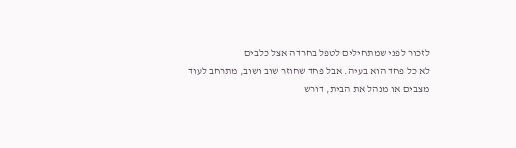לזכור לפני שמתחילים לטפל בחרדה אצל כלבים
לא כל פחד הוא בעיה. אבל פחד שחוזר שוב ושוב, מתרחב לעוד מצבים או מנהל את הבית, דורש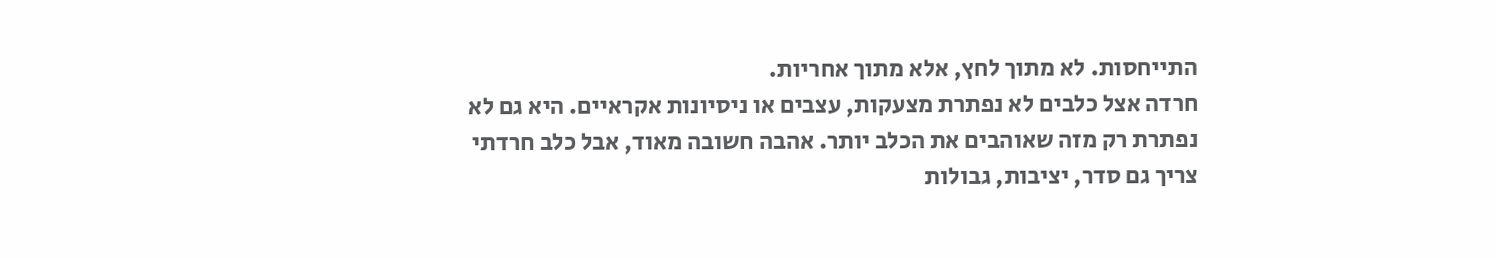התייחסות. לא מתוך לחץ, אלא מתוך אחריות.
חרדה אצל כלבים לא נפתרת מצעקות, עצבים או ניסיונות אקראיים. היא גם לא נפתרת רק מזה שאוהבים את הכלב יותר. אהבה חשובה מאוד, אבל כלב חרדתי צריך גם סדר, יציבות, גבולות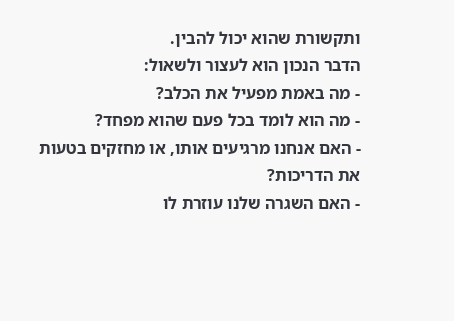ותקשורת שהוא יכול להבין.
הדבר הנכון הוא לעצור ולשאול:
- מה באמת מפעיל את הכלב?
- מה הוא לומד בכל פעם שהוא מפחד?
- האם אנחנו מרגיעים אותו, או מחזקים בטעות את הדריכות?
- האם השגרה שלנו עוזרת לו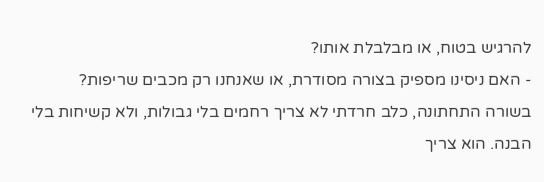להרגיש בטוח, או מבלבלת אותו?
- האם ניסינו מספיק בצורה מסודרת, או שאנחנו רק מכבים שריפות?
בשורה התחתונה, כלב חרדתי לא צריך רחמים בלי גבולות, ולא קשיחות בלי הבנה. הוא צריך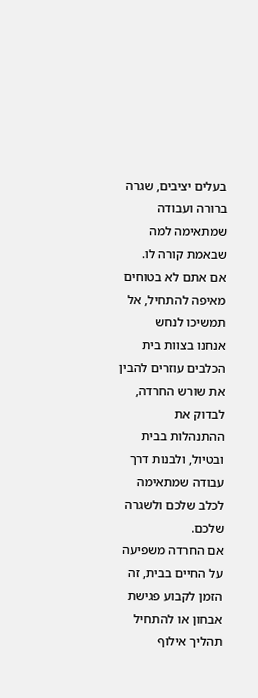בעלים יציבים, שגרה ברורה ועבודה שמתאימה למה שבאמת קורה לו.
אם אתם לא בטוחים מאיפה להתחיל, אל תמשיכו לנחש
אנחנו בצוות בית הכלבים עוזרים להבין את שורש החרדה, לבדוק את ההתנהלות בבית ובטיול, ולבנות דרך עבודה שמתאימה לכלב שלכם ולשגרה שלכם.
אם החרדה משפיעה על החיים בבית, זה הזמן לקבוע פגישת אבחון או להתחיל תהליך אילוף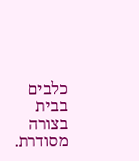כלבים בבית בצורה מסודרת.